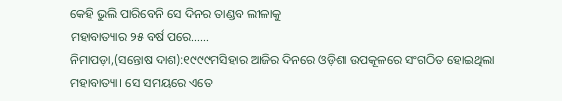କେହି ଭୁଲି ପାରିବେନି ସେ ଦିନର ତାଣ୍ଡବ ଲୀଳାକୁ
ମହାବାତ୍ୟାର ୨୫ ବର୍ଷ ପରେ……
ନିମାପଡ଼ା,(ସନ୍ତୋଷ ଦାଶ):୧୯୯୯ମସିହାର ଆଜିର ଦିନରେ ଓଡ଼ିଶା ଉପକୂଳରେ ସଂଗଠିତ ହୋଇଥିଲା ମହାବାତ୍ୟା। ସେ ସମୟରେ ଏତେ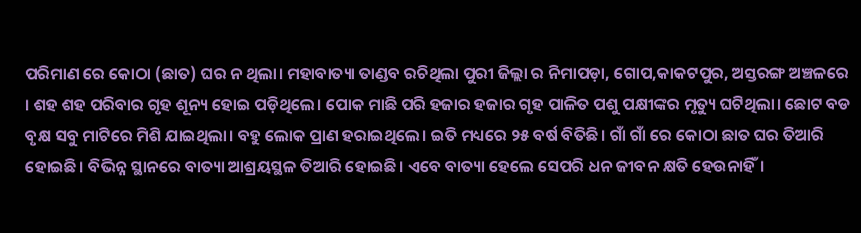ପରିମାଣ ରେ କୋଠା (ଛାତ) ଘର ନ ଥିଲା। ମହାବାତ୍ୟା ତାଣ୍ଡବ ରଚିଥିଲା ପୁରୀ ଜିଲ୍ଲା ର ନିମାପଡ଼ା, ଗୋପ,କାକଟପୁର, ଅସ୍ତରଙ୍ଗ ଅଞ୍ଚଳରେ । ଶହ ଶହ ପରିବାର ଗୃହ ଶୂନ୍ୟ ହୋଇ ପଡ଼ିଥିଲେ। ପୋକ ମାଛି ପରି ହଜାର ହଜାର ଗୃହ ପାଳିତ ପଶୁ ପକ୍ଷୀଙ୍କର ମୃତ୍ୟୁ ଘଟିଥିଲା। ଛୋଟ ବଡ ବୃକ୍ଷ ସବୁ ମାଟିରେ ମିଶି ଯାଇଥିଲା। ବହୁ ଲୋକ ପ୍ରାଣ ହରାଇଥିଲେ। ଇତି ମଧ୍ୟରେ ୨୫ ବର୍ଷ ବିତିଛି। ଗାଁ ଗାଁ ରେ କୋଠା ଛାତ ଘର ତିଆରି ହୋଇଛି। ବିଭିନ୍ନ ସ୍ଥାନରେ ବାତ୍ୟା ଆଶ୍ରୟସ୍ଥଳ ତିଆରି ହୋଇଛି। ଏବେ ବାତ୍ୟା ହେଲେ ସେପରି ଧନ ଜୀବନ କ୍ଷତି ହେଉନାହିଁ।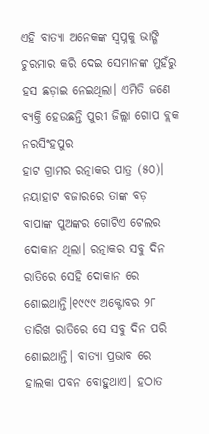ଏହି ବାତ୍ୟା ଅନେକଙ୍କ ସ୍ବପ୍ନକୁ ଭାଙ୍ଗି ଚୁରମାର କରି ଦେଇ ସେମାନଙ୍କ ମୁହଁରୁ ହସ ଛଡ଼ାଇ ନେଇଥିଲା। ଏମିତି ଜଣେ ବ୍ୟକ୍ତି ହେଉଛନ୍ତି ପୁରୀ ଜିଲ୍ଲା ଗୋପ ବ୍ଲକ ନରସିଂହପୁର
ହାଟ ଗ୍ରାମର ରତ୍ନାକର ପାତ୍ର (୫୦)। ନୟାହାଟ ବଜାରରେ ତାଙ୍କ ବଡ଼ ବାପାଙ୍କ ପୁଅଙ୍କର ଗୋଟିଏ ଟେଲର ଦୋକାନ ଥିଲା। ରତ୍ନାକର ସବୁ ଦିନ ରାତିରେ ସେହି ଦୋକାନ ରେ ଶୋଇଥାନ୍ତି।୧୯୯୯ ଅକ୍ଟୋବର ୨୮ ତାରିଖ ରାତିରେ ସେ ସବୁ ଦିନ ପରି ଶୋଇଥାନ୍ତି। ବାତ୍ୟା ପ୍ରଭାବ ରେ ହାଲକା ପବନ ବୋହୁଥାଏ। ହଠାତ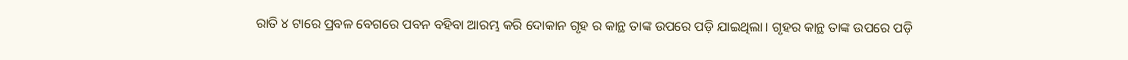ରାତି ୪ ଟାରେ ପ୍ରବଳ ବେଗରେ ପବନ ବହିବା ଆରମ୍ଭ କରି ଦୋକାନ ଗୃହ ର କାନ୍ଥ ତାଙ୍କ ଉପରେ ପଡ଼ି ଯାଇଥିଲା। ଗୃହର କାନ୍ଥ ତାଙ୍କ ଉପରେ ପଡ଼ି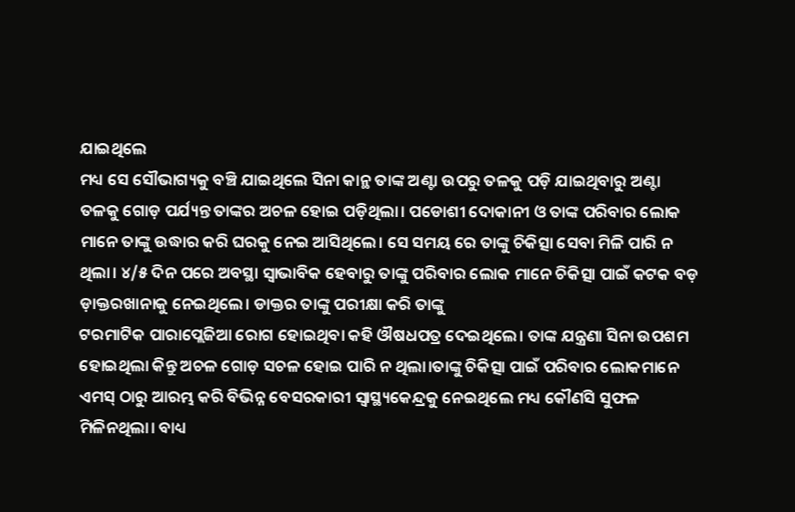ଯାଇଥିଲେ
ମଧ୍ୟ ସେ ସୌଭାଗ୍ୟକୁ ବଞ୍ଚି ଯାଇଥିଲେ ସିନା କାନ୍ଥ ତାଙ୍କ ଅଣ୍ଟା ଉପରୁ ତଳକୁ ପଡ଼ି ଯାଇଥିବାରୁ ଅଣ୍ଟା ତଳକୁ ଗୋଡ଼ ପର୍ଯ୍ୟନ୍ତ ତାଙ୍କର ଅଚଳ ହୋଇ ପଡ଼ିଥିଲା। ପଡୋଶୀ ଦୋକାନୀ ଓ ତାଙ୍କ ପରିବାର ଲୋକ ମାନେ ତାଙ୍କୁ ଉଦ୍ଧାର କରି ଘରକୁ ନେଇ ଆସିଥିଲେ। ସେ ସମୟ ରେ ତାଙ୍କୁ ଚିକିତ୍ସା ସେବା ମିଳି ପାରି ନ ଥିଲା। ୪/୫ ଦିନ ପରେ ଅବସ୍ଥା ସ୍ଵାଭାବିକ ହେବାରୁ ତାଙ୍କୁ ପରିବାର ଲୋକ ମାନେ ଚିକିତ୍ସା ପାଇଁ କଟକ ବଡ଼ ଡ଼ାକ୍ତରଖାନାକୁ ନେଇଥିଲେ। ଡାକ୍ତର ତାଙ୍କୁ ପରୀକ୍ଷା କରି ତାଙ୍କୁ
ଟରମାଟିକ ପାରାପ୍ଲେଜିଆ ରୋଗ ହୋଇଥିବା କହି ଔଷଧପତ୍ର ଦେଇଥିଲେ। ତାଙ୍କ ଯନ୍ତ୍ରଣା ସିନା ଉପଶମ ହୋଇଥିଲା କିନ୍ତୁ ଅଚଳ ଗୋଡ଼ ସଚଳ ହୋଇ ପାରି ନ ଥିଲା।ତାଙ୍କୁ ଚିକିତ୍ସା ପାଇଁ ପରିବାର ଲୋକମାନେ ଏମସ୍ ଠାରୁ ଆରମ୍ଭ କରି ବିଭିନ୍ନ ବେସରକାରୀ ସ୍ୱାସ୍ଥ୍ୟକେନ୍ଦ୍ରକୁ ନେଇଥିଲେ ମଧ୍ୟ କୌଣସି ସୁଫଳ ମିଳିନଥିଲା। ବାଧ୍ୟ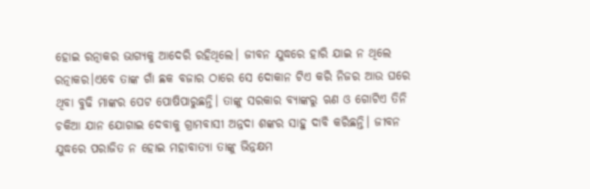ହୋଇ ରତ୍ନାକର ଭାଗ୍ୟକୁ ଆଦେରି ରହିଥିଲେ। ଜୀବନ ଯୁଦ୍ଧରେ ହାରି ଯାଇ ନ ଥିଲେ ରତ୍ନାକର।ଏବେ ତାଙ୍କ ଗାଁ ଛକ ବଜାର ଠାରେ ସେ ଦୋକାନ ଟିଏ କରି ନିଜର ଆଉ ଘରେ ଥିବା ବୁଢି ମାଙ୍କର ପେଟ ପୋଷିପାରୁଛନ୍ତି। ତାଙ୍କୁ ସରକାର ବ୍ୟାଙ୍କରୁ ଋଣ ଓ ଗୋଟିଏ ତିନି ଚକିଆ ଯାନ ଯୋଗାଇ ଦେବାକୁ ଗ୍ରାମବାସୀ ଅନ୍ନଦା ଶଙ୍କର ସାହୁ ଦାବି କରିଛନ୍ତି। ଜୀବନ ଯୁଦ୍ଧରେ ପରାଜିତ ନ ହୋଇ ମହାବାତ୍ୟା ତାଙ୍କୁ ଭିନ୍ନକ୍ଷମ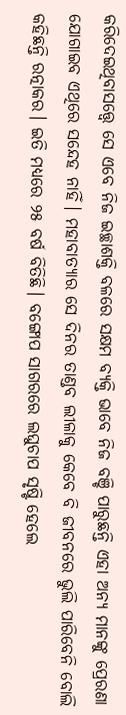କରିଦେଇଥିବାସତ୍ତ୍ୱେ ସେ ଏବେ ନିଜ ଇଚ୍ଛାଶକ୍ତି ବଳରେ ସକ୍ଷମ ବ୍ୟକ୍ତି ଭାବେ ନିଜ ବଞ୍ଚି ପାରୁଛନ୍ତି ଏହା ଅନ୍ୟ ମାନଙ୍କୁ ପ୍ରେରଣା ଯୋଗାଇବ ଏଥିରେ ସନ୍ଦେହ ନାହିଁ। ମହାବାତ୍ୟାର ସେ ଦିନର ତାଣ୍ଡବ ଲୀଳାକୁ କେବେ ବି ଜୀବନରେ ଭୁଲି ପାରିବେନି ବୋଲି କହିଛନ୍ତି ରତ୍ନାକର। ଇତି ମଧ୍ୟରେ ୨୫ ବର୍ଷ ବିତିଛି। ବଙ୍ଗୋପ ସାଗରରେ ଲଘୁଚାପ ସୃଷ୍ଟି ହେଲେ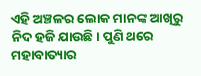ଏହି ଅଞ୍ଚଳର ଲୋକ ମାନଙ୍କ ଆଖିରୁ ନିଦ ହଜି ଯାଉଛି। ପୁଣି ଥରେ ମହାବାତ୍ୟାର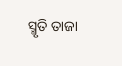ସ୍ମୃତି ତାଜା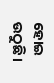ହୋଇ ଉଠୁଛି।